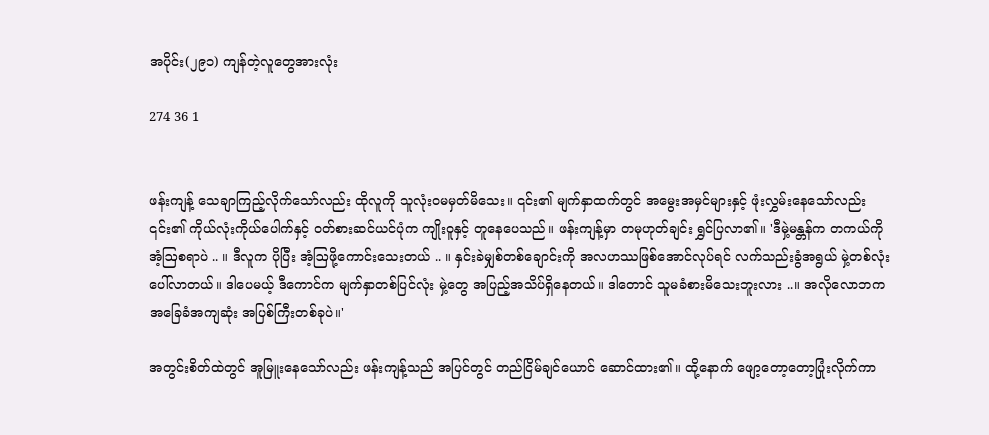အပိုင်း(၂၉၁) ကျန်တဲ့လူတွေအားလုံး

274 36 1


ဖန်းကျန့် သေချာကြည့်လိုက်သော်လည်း ထိုလူကို သူလုံးဝမမှတ်မိသေး။ ၎င်း၏ မျက်နှာထက်တွင် အမွေးအမှင်များနှင့် ဖုံးလွှမ်းနေသော်လည်း ၎င်း၏ ကိုယ်လုံးကိုယ်ပေါက်နှင့် ဝတ်စားဆင်ယင်ပုံက ကျိုးဝူနှင့် တူနေပေသည်။ ဖန်းကျန့်မှာ တမုဟုတ်ချင်း ရွှင်ပြလာ၏။ 'ဒီမှဲ့မန္တန်က တကယ်ကို အံ့ဩစရာပဲ .. ။ ဒီလူက ပိုပြီး အံ့ဩဖို့ကောင်းသေးတယ် .. ။ နှင်းခဲမျှစ်တစ်ချောင်းကို အလဟဿဖြစ်အောင်လုပ်ရင် လက်သည်းခွံအရွယ် မှဲ့တစ်လုံး ပေါ်လာတယ်။ ဒါပေမယ့် ဒီကောင်က မျက်နှာတစ်ပြင်လုံး မှဲ့တွေ အပြည့်အသိပ်ရှိနေတယ်။ ဒါတောင် သူမခံစားမိသေးဘူးလား ..။ အလိုလောဘက အခြေခံအကျဆုံး အပြစ်ကြီးတစ်ခုပဲ။'

အတွင်းစိတ်ထဲတွင် အူမြူးနေသော်လည်း ဖန်းကျန့်သည် အပြင်တွင် တည်ငြိမ်ချင်ယောင် ဆောင်ထား၏။ ထို့နောက် ဖျော့တော့တော့ပြုံးလိုက်ကာ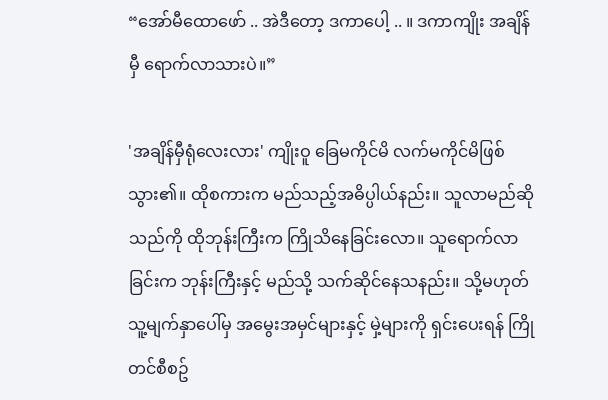“အော်မီထောဖော် .. အဲဒီတော့ ဒကာပေါ့ .. ။ ဒကာကျိုး အချိန်မှီ ရောက်လာသားပဲ။”

'အချိန်မှီရုံလေးလား' ကျိုးဝူ ခြေမကိုင်မိ လက်မကိုင်မိဖြစ်သွား၏။ ထိုစကားက မည်သည့်အဓိပ္ပါယ်နည်း။ သူလာမည်ဆိုသည်ကို ထိုဘုန်းကြီးက ကြိုသိနေခြင်းလော။ သူရောက်လာခြင်းက ဘုန်းကြီးနှင့် မည်သို့ သက်ဆိုင်နေသနည်း။ သို့မဟုတ် သူ့မျက်နှာပေါ်မှ အမွေးအမှင်များနှင့် မှဲ့များကို ရှင်းပေးရန် ကြိုတင်စီစဥ်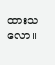ထားသလော။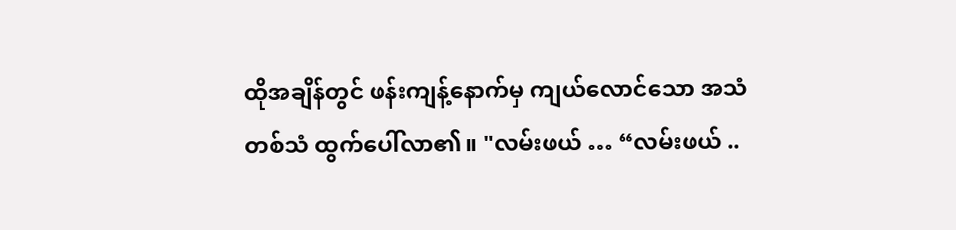ထိုအချိန်တွင် ဖန်းကျန့်နောက်မှ ကျယ်လောင်သော အသံတစ်သံ ထွက်ပေါ်လာ၏။ "လမ်းဖယ် … “လမ်းဖယ် ..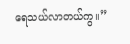ရေသယ်လာတယ်ကွ။”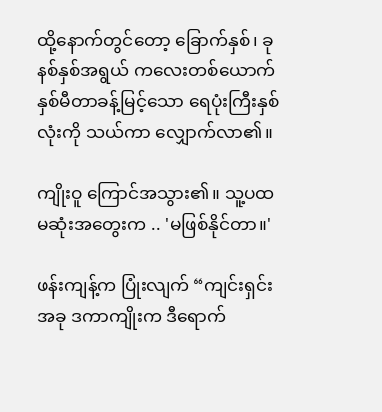ထို့နောက်တွင်တော့ ခြောက်နှစ်၊ ခုနစ်နှစ်အရွယ် ကလေးတစ်ယောက် နှစ်မီတာခန့်မြင့်သော ရေပုံးကြီးနှစ်လုံးကို သယ်ကာ လျှောက်လာ၏။

ကျိုးဝူ ကြောင်အသွား၏။ သူ့ပထမဆုံးအတွေးက .. 'မဖြစ်နိုင်တာ။'

ဖန်းကျန့်က ပြုံးလျက် “ကျင်းရှင်း အခု ဒကာကျိုးက ဒီရောက်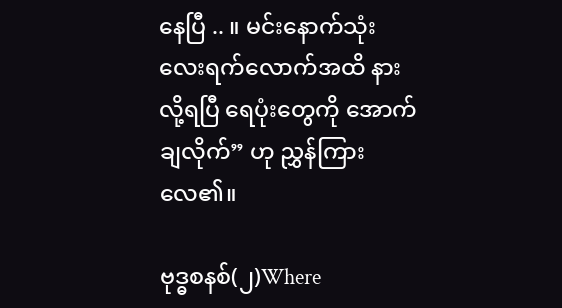နေပြီ .. ။ မင်းနောက်သုံးလေးရက်လောက်အထိ နားလို့ရ‌ပြီ ရေပုံးတွေကို အောက်ချလိုက်” ဟု ညွှန်ကြားလေ၏။

ဗုဒ္ဓစနစ်(၂)Where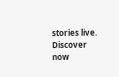stories live. Discover now